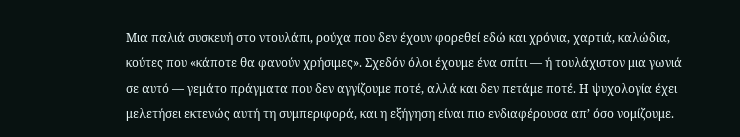Μια παλιά συσκευή στο ντουλάπι, ρούχα που δεν έχουν φορεθεί εδώ και χρόνια, χαρτιά, καλώδια, κούτες που «κάποτε θα φανούν χρήσιμες». Σχεδόν όλοι έχουμε ένα σπίτι — ή τουλάχιστον μια γωνιά σε αυτό — γεμάτο πράγματα που δεν αγγίζουμε ποτέ, αλλά και δεν πετάμε ποτέ. Η ψυχολογία έχει μελετήσει εκτενώς αυτή τη συμπεριφορά, και η εξήγηση είναι πιο ενδιαφέρουσα απ’ όσο νομίζουμε.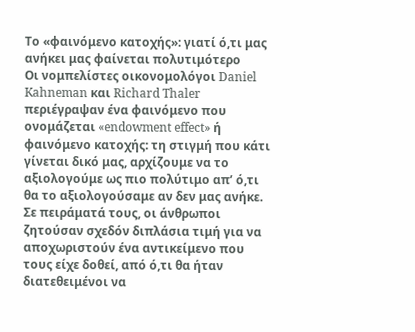Το «φαινόμενο κατοχής»: γιατί ό,τι μας ανήκει μας φαίνεται πολυτιμότερο
Οι νομπελίστες οικονομολόγοι Daniel Kahneman και Richard Thaler περιέγραψαν ένα φαινόμενο που ονομάζεται «endowment effect» ή φαινόμενο κατοχής: τη στιγμή που κάτι γίνεται δικό μας, αρχίζουμε να το αξιολογούμε ως πιο πολύτιμο απ’ ό,τι θα το αξιολογούσαμε αν δεν μας ανήκε. Σε πειράματά τους, οι άνθρωποι ζητούσαν σχεδόν διπλάσια τιμή για να αποχωριστούν ένα αντικείμενο που τους είχε δοθεί, από ό,τι θα ήταν διατεθειμένοι να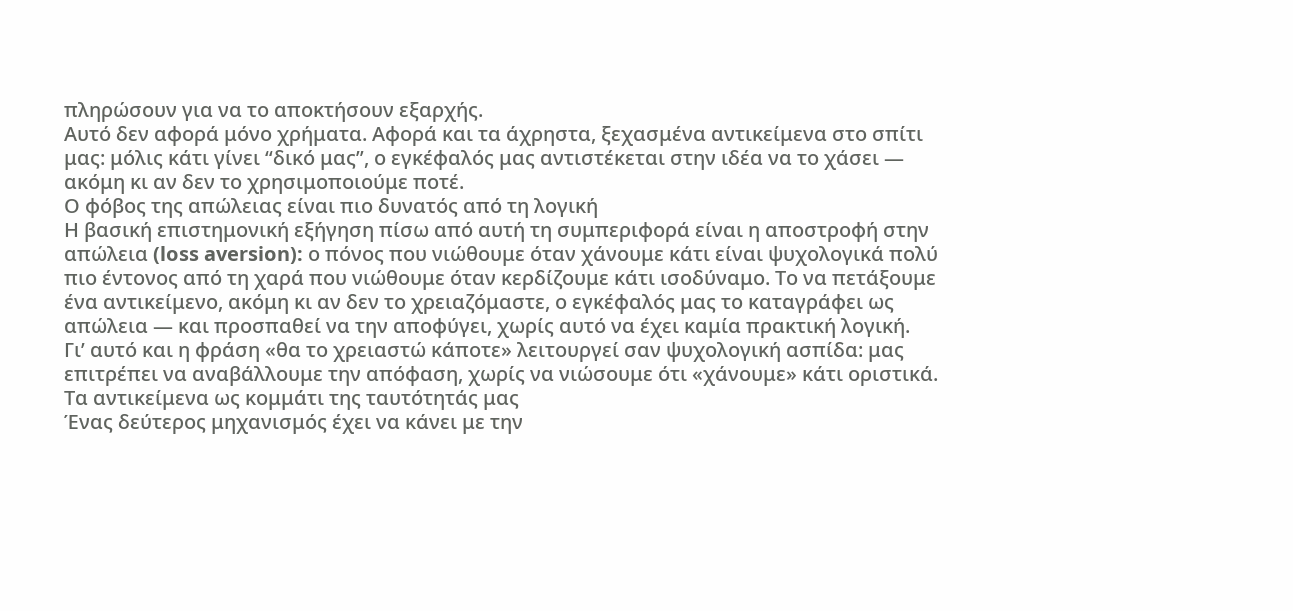πληρώσουν για να το αποκτήσουν εξαρχής.
Αυτό δεν αφορά μόνο χρήματα. Αφορά και τα άχρηστα, ξεχασμένα αντικείμενα στο σπίτι μας: μόλις κάτι γίνει “δικό μας”, ο εγκέφαλός μας αντιστέκεται στην ιδέα να το χάσει — ακόμη κι αν δεν το χρησιμοποιούμε ποτέ.
Ο φόβος της απώλειας είναι πιο δυνατός από τη λογική
Η βασική επιστημονική εξήγηση πίσω από αυτή τη συμπεριφορά είναι η αποστροφή στην απώλεια (loss aversion): ο πόνος που νιώθουμε όταν χάνουμε κάτι είναι ψυχολογικά πολύ πιο έντονος από τη χαρά που νιώθουμε όταν κερδίζουμε κάτι ισοδύναμο. Το να πετάξουμε ένα αντικείμενο, ακόμη κι αν δεν το χρειαζόμαστε, ο εγκέφαλός μας το καταγράφει ως απώλεια — και προσπαθεί να την αποφύγει, χωρίς αυτό να έχει καμία πρακτική λογική.
Γι’ αυτό και η φράση «θα το χρειαστώ κάποτε» λειτουργεί σαν ψυχολογική ασπίδα: μας επιτρέπει να αναβάλλουμε την απόφαση, χωρίς να νιώσουμε ότι «χάνουμε» κάτι οριστικά.
Τα αντικείμενα ως κομμάτι της ταυτότητάς μας
Ένας δεύτερος μηχανισμός έχει να κάνει με την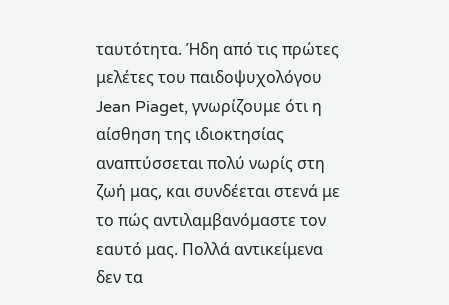ταυτότητα. Ήδη από τις πρώτες μελέτες του παιδοψυχολόγου Jean Piaget, γνωρίζουμε ότι η αίσθηση της ιδιοκτησίας αναπτύσσεται πολύ νωρίς στη ζωή μας, και συνδέεται στενά με το πώς αντιλαμβανόμαστε τον εαυτό μας. Πολλά αντικείμενα δεν τα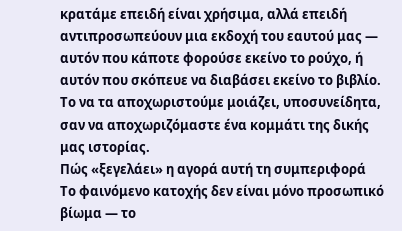κρατάμε επειδή είναι χρήσιμα, αλλά επειδή αντιπροσωπεύουν μια εκδοχή του εαυτού μας — αυτόν που κάποτε φορούσε εκείνο το ρούχο, ή αυτόν που σκόπευε να διαβάσει εκείνο το βιβλίο. Το να τα αποχωριστούμε μοιάζει, υποσυνείδητα, σαν να αποχωριζόμαστε ένα κομμάτι της δικής μας ιστορίας.
Πώς «ξεγελάει» η αγορά αυτή τη συμπεριφορά
Το φαινόμενο κατοχής δεν είναι μόνο προσωπικό βίωμα — το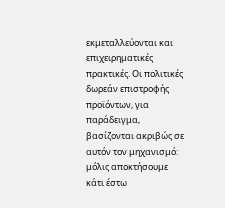εκμεταλλεύονται και επιχειρηματικές πρακτικές. Οι πολιτικές δωρεάν επιστροφής προϊόντων, για παράδειγμα, βασίζονται ακριβώς σε αυτόν τον μηχανισμό: μόλις αποκτήσουμε κάτι έστω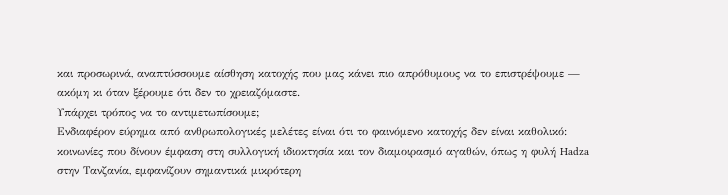και προσωρινά, αναπτύσσουμε αίσθηση κατοχής που μας κάνει πιο απρόθυμους να το επιστρέψουμε — ακόμη κι όταν ξέρουμε ότι δεν το χρειαζόμαστε.
Υπάρχει τρόπος να το αντιμετωπίσουμε;
Ενδιαφέρον εύρημα από ανθρωπολογικές μελέτες είναι ότι το φαινόμενο κατοχής δεν είναι καθολικό: κοινωνίες που δίνουν έμφαση στη συλλογική ιδιοκτησία και τον διαμοιρασμό αγαθών, όπως η φυλή Hadza στην Τανζανία, εμφανίζουν σημαντικά μικρότερη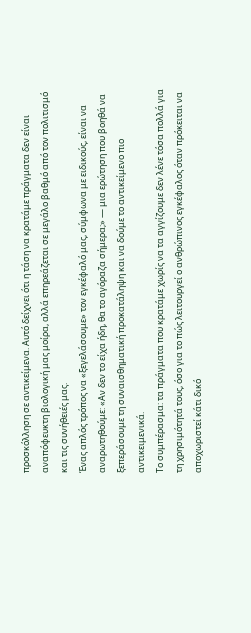προσκόλληση σε αντικείμενα. Αυτό δείχνει ότι η τάση να κρατάμε πράγματα δεν είναι αναπόφευκτη βιολογική μας μοίρα, αλλά επηρεάζεται σε μεγάλο βαθμό από τον πολιτισμό και τις συνήθειές μας.
Ένας απλός τρόπος να «ξεγελάσουμε» τον εγκέφαλό μας, σύμφωνα με ειδικούς, είναι να αναρωτηθούμε: «Αν δεν το είχα ήδη, θα το αγόραζα σήμερα;» — μια ερώτηση που βοηθά να ξεπεράσουμε τη συναισθηματική προκατάληψη και να δούμε το αντικείμενο πιο αντικειμενικά.
Το συμπέρασμα: τα πράγματα που κρατάμε χωρίς να τα αγγίζουμε δεν λένε τόσα πολλά για τη χρησιμότητά τους, όσο για το πώς λειτουργεί ο ανθρώπινος εγκέφαλος όταν πρόκειται να αποχωριστεί κάτι δικό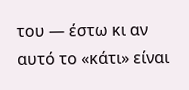του — έστω κι αν αυτό το «κάτι» είναι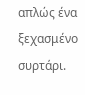απλώς ένα ξεχασμένο συρτάρι.